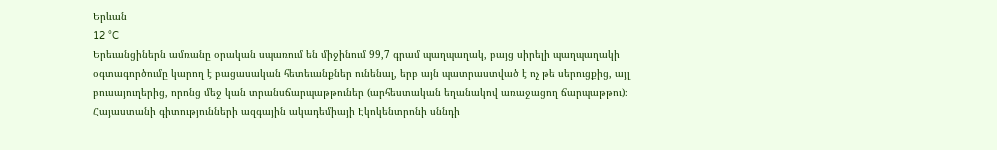Երևան
12 °C
Երեւանցիներն ամռանը օրական սպառում են միջինում 99,7 գրամ պաղպաղակ, բայց սիրելի պաղպաղակի օգտագործումը կարող է բացասական հետեւանքներ ունենալ, երբ այն պատրաստված է ոչ թե սերուցքից, այլ բուսայուղերից, որոնց մեջ կան տրանսճարպաթթուներ (արհեստական եղանակով առաջացող ճարպաթթու)։
Հայաստանի գիտությունների ազգային ակադեմիայի Էկոկենտրոնի սննդի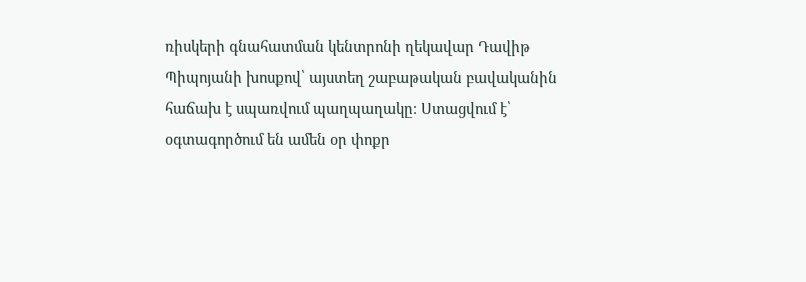ռիսկերի գնահատման կենտրոնի ղեկավար Դավիթ Պիպոյանի խոսքով՝ այստեղ շաբաթական բավականին հաճախ է սպառվում պաղպաղակը։ Ստացվում է՝ օգտագործում են ամեն օր փոքր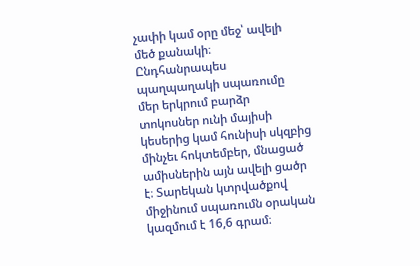չափի կամ օրը մեջ՝ ավելի մեծ քանակի։
Ընդհանրապես պաղպաղակի սպառումը մեր երկրում բարձր տոկոսներ ունի մայիսի կեսերից կամ հունիսի սկզբից մինչեւ հոկտեմբեր, մնացած ամիսներին այն ավելի ցածր է։ Տարեկան կտրվածքով միջինում սպառումն օրական կազմում է 16,6 գրամ։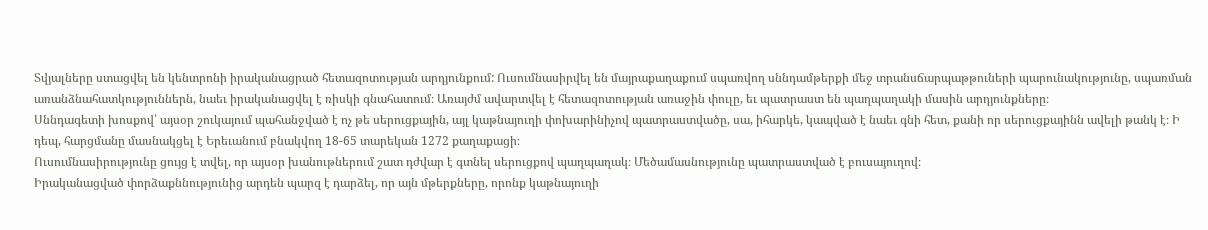Տվյալները ստացվել են կենտրոնի իրականացրած հետազոտության արդյունքում: Ուսումնասիրվել են մայրաքաղաքում սպառվող սննդամթերքի մեջ տրանսճարպաթթուների պարունակությունը, սպառման առանձնահատկություններն, նաեւ իրականացվել է ռիսկի գնահատում։ Առայժմ ավարտվել է հետազոտության առաջին փուլը, եւ պատրաստ են պաղպաղակի մասին արդյունքները։
Սննդագետի խոսքով՝ այսօր շուկայում պահանջված է ոչ թե սերուցքային, այլ կաթնայուղի փոխարինիչով պատրաստվածը, սա, իհարկե, կապված է նաեւ գնի հետ, քանի որ սերուցքայինն ավելի թանկ է։ Ի դեպ, հարցմանը մասնակցել է Երեւանում բնակվող 18-65 տարեկան 1272 քաղաքացի։
Ուսումնասիրությունը ցույց է տվել, որ այսօր խանութներում շատ դժվար է գտնել սերուցքով պաղպաղակ։ Մեծամասնությունը պատրաստված է բուսայուղով։
Իրականացված փորձաքննությունից արդեն պարզ է դարձել, որ այն մթերքները, որոնք կաթնայուղի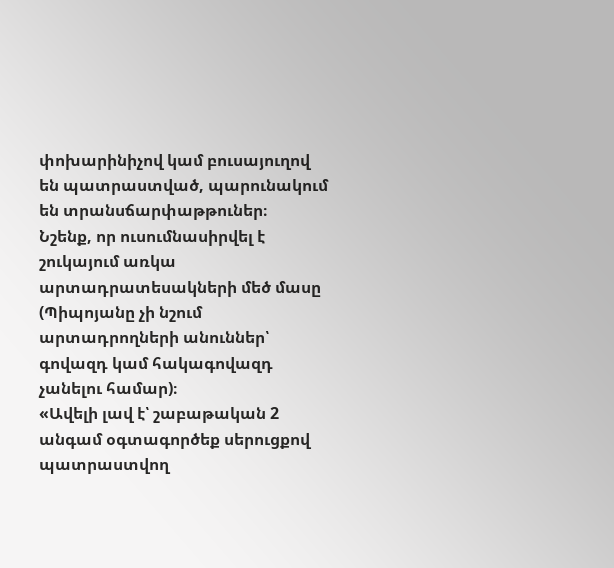փոխարինիչով կամ բուսայուղով են պատրաստված, պարունակում են տրանսճարփաթթուներ։
Նշենք, որ ուսումնասիրվել է շուկայում առկա արտադրատեսակների մեծ մասը (Պիպոյանը չի նշում արտադրողների անուններ՝ գովազդ կամ հակագովազդ չանելու համար)։
«Ավելի լավ է՝ շաբաթական 2 անգամ օգտագործեք սերուցքով պատրաստվող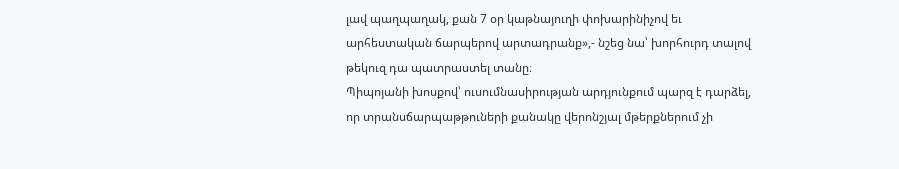լավ պաղպաղակ, քան 7 օր կաթնայուղի փոխարինիչով եւ արհեստական ճարպերով արտադրանք»,- նշեց նա՝ խորհուրդ տալով թեկուզ դա պատրաստել տանը։
Պիպոյանի խոսքով՝ ուսումնասիրության արդյունքում պարզ է դարձել, որ տրանսճարպաթթուների քանակը վերոնշյալ մթերքներում չի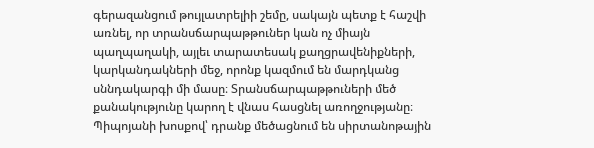գերազանցում թույլատրելիի շեմը, սակայն պետք է հաշվի առնել, որ տրանսճարպաթթուներ կան ոչ միայն պաղպաղակի, այլեւ տարատեսակ քաղցրավենիքների, կարկանդակների մեջ, որոնք կազմում են մարդկանց սննդակարգի մի մասը։ Տրանսճարպաթթուների մեծ քանակությունը կարող է վնաս հասցնել առողջությանը։ Պիպոյանի խոսքով՝ դրանք մեծացնում են սիրտանոթային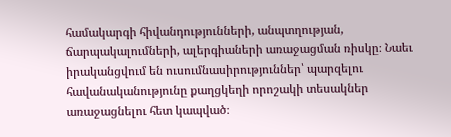համակարգի հիվանդությունների, անպտղության, ճարպակալումների, ալերգիաների առաջացման ռիսկը։ Նաեւ իրականցվում են ուսումնասիրություններ՝ պարզելու հավանականությունը քաղցկեղի որոշակի տեսակներ առաջացնելու հետ կապված։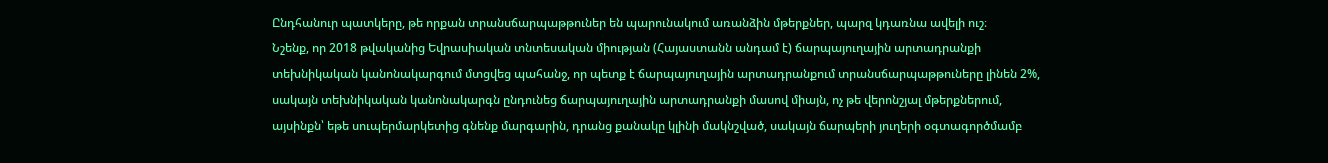Ընդհանուր պատկերը, թե որքան տրանսճարպաթթուներ են պարունակում առանձին մթերքներ, պարզ կդառնա ավելի ուշ։
Նշենք, որ 2018 թվականից Եվրասիական տնտեսական միության (Հայաստանն անդամ է) ճարպայուղային արտադրանքի տեխնիկական կանոնակարգում մտցվեց պահանջ, որ պետք է ճարպայուղային արտադրանքում տրանսճարպաթթուները լինեն 2%, սակայն տեխնիկական կանոնակարգն ընդունեց ճարպայուղային արտադրանքի մասով միայն, ոչ թե վերոնշյալ մթերքներում, այսինքն՝ եթե սուպերմարկետից գնենք մարգարին, դրանց քանակը կլինի մակնշված, սակայն ճարպերի յուղերի օգտագործմամբ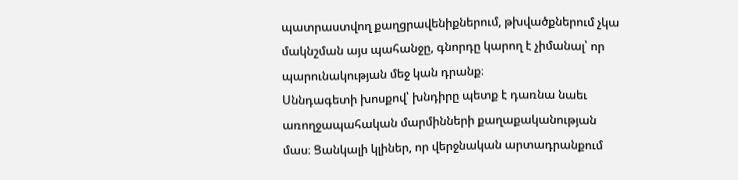պատրաստվող քաղցրավենիքներում, թխվածքներում չկա մակնշման այս պահանջը, գնորդը կարող է չիմանալ՝ որ պարունակության մեջ կան դրանք։
Սննդագետի խոսքով՝ խնդիրը պետք է դառնա նաեւ առողջապահական մարմինների քաղաքականության մաս։ Ցանկալի կլիներ, որ վերջնական արտադրանքում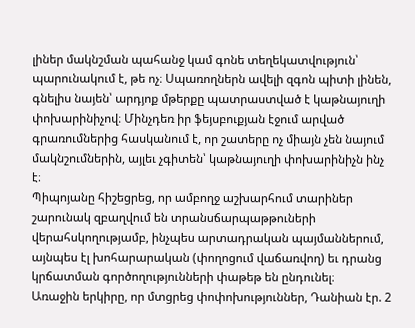լիներ մակնշման պահանջ կամ գոնե տեղեկատվություն՝ պարունակում է, թե ոչ։ Սպառողներն ավելի զգոն պիտի լինեն, գնելիս նայեն՝ արդյոք մթերքը պատրաստված է կաթնայուղի փոխարինիչով։ Մինչդեռ իր ֆեյսբուքյան էջում արված գրառումներից հասկանում է, որ շատերը ոչ միայն չեն նայում մակնշումներին, այլեւ չգիտեն՝ կաթնայուղի փոխարինիչն ինչ է։
Պիպոյանը հիշեցրեց, որ ամբողջ աշխարհում տարիներ շարունակ զբաղվում են տրանսճարպաթթուների վերահսկողությամբ, ինչպես արտադրական պայմաններում, այնպես էլ խոհարարական (փողոցում վաճառվող) եւ դրանց կրճատման գործողությունների փաթեթ են ընդունել։
Առաջին երկիրը, որ մտցրեց փոփոխություններ, Դանիան էր. 2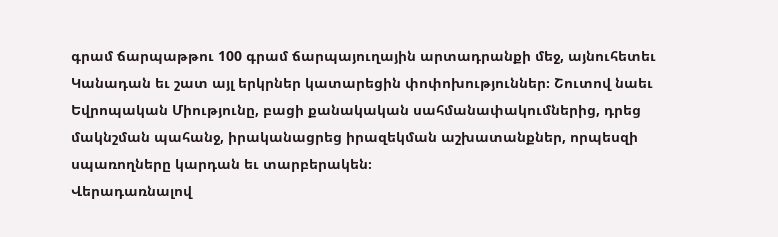գրամ ճարպաթթու 100 գրամ ճարպայուղային արտադրանքի մեջ, այնուհետեւ Կանադան եւ շատ այլ երկրներ կատարեցին փոփոխություններ։ Շուտով նաեւ Եվրոպական Միությունը, բացի քանակական սահմանափակումներից, դրեց մակնշման պահանջ, իրականացրեց իրազեկման աշխատանքներ, որպեսզի սպառողները կարդան եւ տարբերակեն։
Վերադառնալով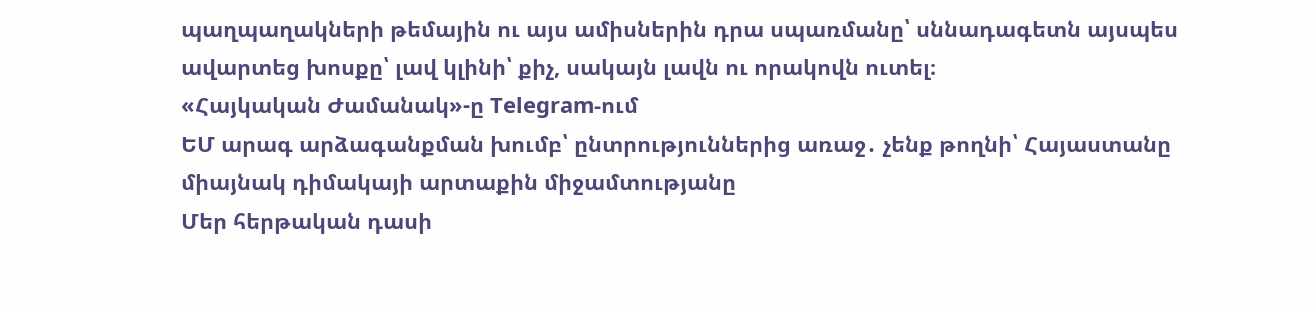պաղպաղակների թեմային ու այս ամիսներին դրա սպառմանը՝ սննադագետն այսպես ավարտեց խոսքը՝ լավ կլինի՝ քիչ, սակայն լավն ու որակովն ուտել։
«Հայկական Ժամանակ»-ը Telegram-ում
ԵՄ արագ արձագանքման խումբ՝ ընտրություններից առաջ․ չենք թողնի՝ Հայաստանը միայնակ դիմակայի արտաքին միջամտությանը
Մեր հերթական դասի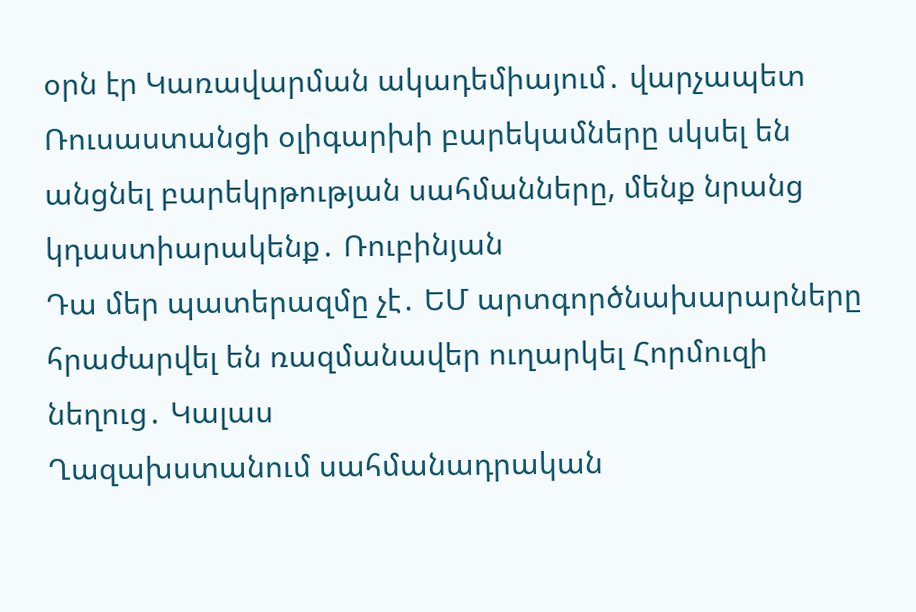օրն էր Կառավարման ակադեմիայում․ վարչապետ
Ռուսաստանցի օլիգարխի բարեկամները սկսել են անցնել բարեկրթության սահմանները, մենք նրանց կդաստիարակենք․ Ռուբինյան
Դա մեր պատերազմը չէ․ ԵՄ արտգործնախարարները հրաժարվել են ռազմանավեր ուղարկել Հորմուզի նեղուց․ Կալաս
Ղազախստանում սահմանադրական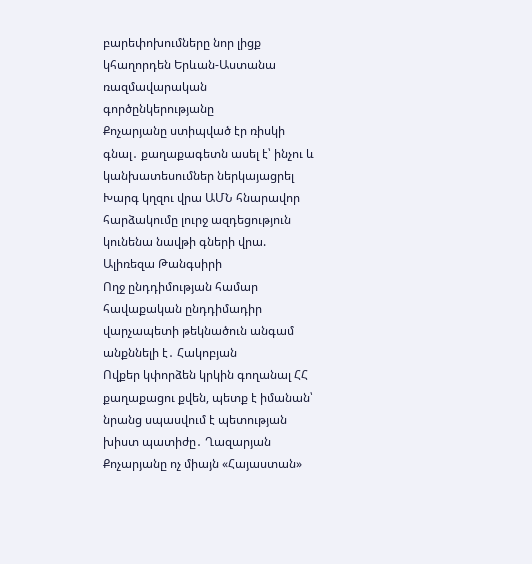բարեփոխումները նոր լիցք կհաղորդեն Երևան-Աստանա ռազմավարական գործընկերությանը
Քոչարյանը ստիպված էր ռիսկի գնալ․ քաղաքագետն ասել է՝ ինչու և կանխատեսումներ ներկայացրել
Խարգ կղզու վրա ԱՄՆ հնարավոր հարձակումը լուրջ ազդեցություն կունենա նավթի գների վրա. Ալիռեզա Թանգսիրի
Ողջ ընդդիմության համար հավաքական ընդդիմադիր վարչապետի թեկնածուն անգամ անքննելի է․ Հակոբյան
Ովքեր կփորձեն կրկին գողանալ ՀՀ քաղաքացու քվեն, պետք է իմանան՝ նրանց սպասվում է պետության խիստ պատիժը․ Ղազարյան
Քոչարյանը ոչ միայն «Հայաստան»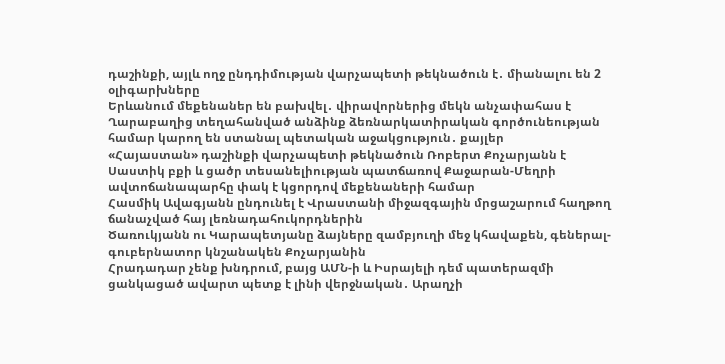դաշինքի, այլև ողջ ընդդիմության վարչապետի թեկնածուն է․ միանալու են 2 օլիգարխները
Երևանում մեքենաներ են բախվել․ վիրավորներից մեկն անչափահաս է
Ղարաբաղից տեղահանված անձինք ձեռնարկատիրական գործունեության համար կարող են ստանալ պետական աջակցություն․ քայլեր
«Հայաստան» դաշինքի վարչապետի թեկնածուն Ռոբերտ Քոչարյանն է
Սաստիկ բքի և ցածր տեսանելիության պատճառով Քաջարան-Մեղրի ավտոճանապարհը փակ է կցորդով մեքենաների համար
Հասմիկ Ավագյանն ընդունել է Վրաստանի միջազգային մրցաշարում հաղթող ճանաչված հայ լեռնադահուկորդներին
Ծառուկյանն ու Կարապետյանը ձայները զամբյուղի մեջ կհավաքեն, գեներալ-գուբերնատոր կնշանակեն Քոչարյանին
Հրադադար չենք խնդրում, բայց ԱՄՆ-ի և Իսրայելի դեմ պատերազմի ցանկացած ավարտ պետք է լինի վերջնական․ Արաղչի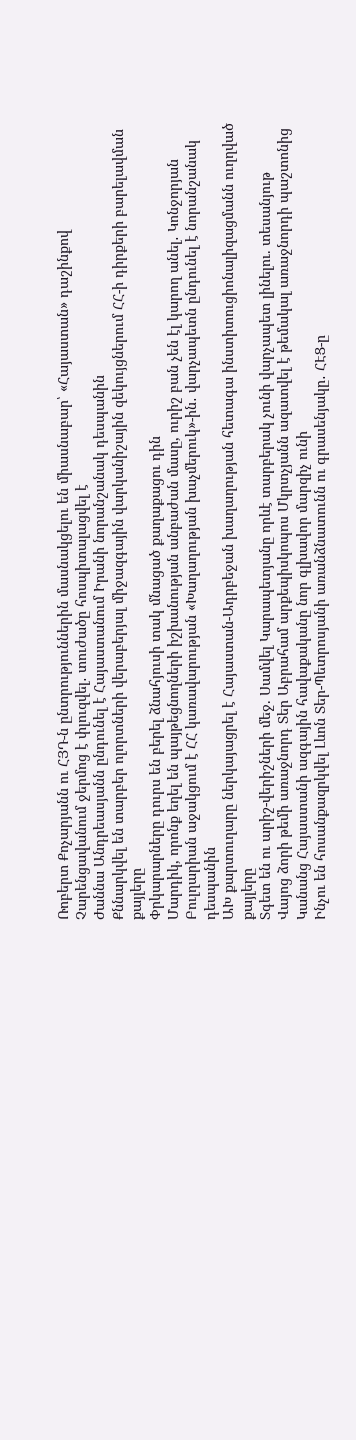Ռոբերտ Քոչարյանն ու ՀՅԴ-ն ընտրություններին մասնակցելու են միասնաբար՝ «Հայաստան» դաշինքով
Չարենցավանում ջերմոց է փլուզվել․ տուժածը հոսպիտալացվել է
Ժաննա Անդրեասյանն ընդունել է Հայաստանում Իրանի նորանշանակ դեսպանին
Քննարկվել են տարբեր ոլորտների վերաբերյալ միջազգային վարկանիշային զեկույցներում ՀՀ-ի դիրքերի բարելավման քայլերը
Փրկարարները դուրս են բերել ձնահյուսի տակ մնացած քաղաքացու դին
Մարդիկ, որոնք եղել են պայթեցնողների իշխանության անբաժան մասը, ուրիշ բան չեն էլ կարող անել․ Կոնջորյան
Բուլղարիան աջակցում է ՀՀ կառավարության «Խաղաղության խաչմերուկ»-ին․ վարչապետն ընդունել է նորանշանակ դեսպանին
ԱԽ քարտուղարը ներկայացրել է Հայաստան-Ադրբեջան խաղաղության հետագա ինստիտուցիոնալիզացմանն ուղղված քայլերը
Տգետ են ու արիշ-վերիշների մեջ. Սամվել Կարապետյանը որևէ տարբերակ չունի վարչապետ լինելու. տեսանյութ
Վայոց ձորի թեմի առաջնորդ Տեր Աբրահամ արքեպիսկոպոս Մկրտչյանն ազատվել է թեմակալ առաջնորդի պաշտոնից
Կանանց Հայաստանի ազգային հավաքականը նոր գլխավոր մարզիչ ունի
Ինչու են հոսանքազրկվել Լևոն Տեր-Պետրոսյանի առանձնատունն ու գրասենյակը․ ՀԷՑ-ը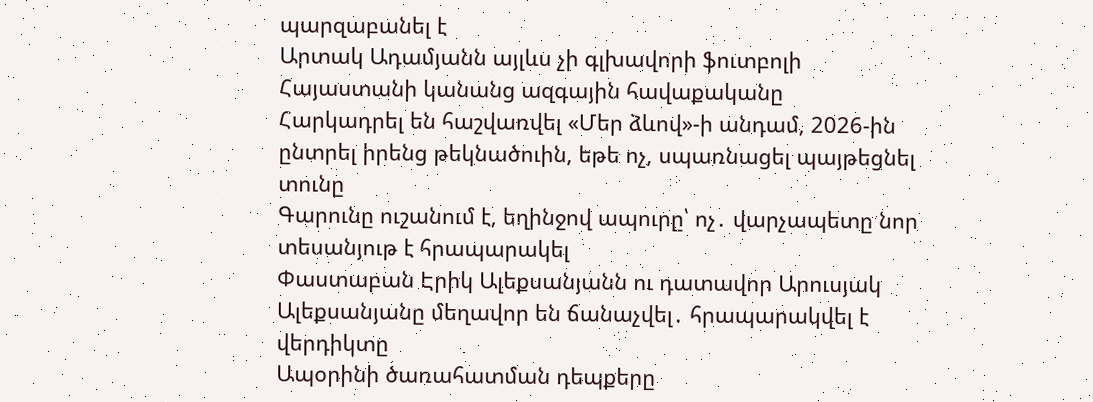պարզաբանել է
Արտակ Ադամյանն այլևս չի գլխավորի ֆուտբոլի Հայաստանի կանանց ազգային հավաքականը
Հարկադրել են հաշվառվել «Մեր ձևով»-ի անդամ, 2026-ին ընտրել իրենց թեկնածուին, եթե ոչ, սպառնացել պայթեցնել տունը
Գարունը ուշանում է, եղինջով ապուրը՝ ոչ․ վարչապետը նոր տեսանյութ է հրապարակել
Փաստաբան Էրիկ Ալեքսանյանն ու դատավոր Արուսյակ Ալեքսանյանը մեղավոր են ճանաչվել․ հրապարակվել է վերդիկտը
Ապօրինի ծառահատման դեպքերը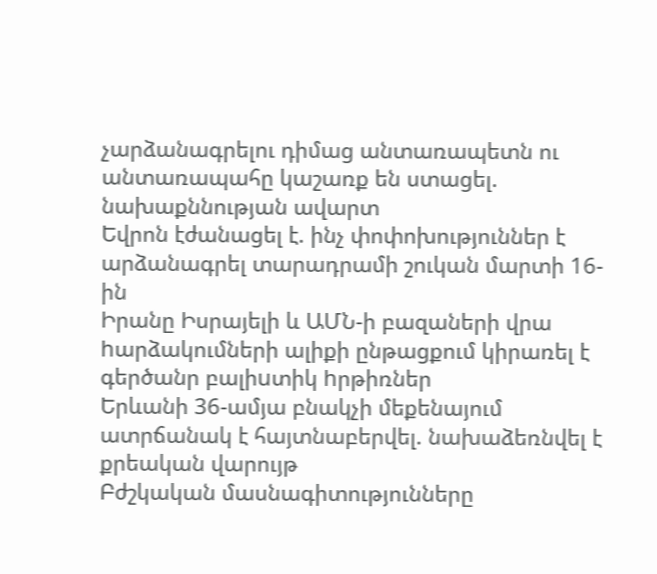չարձանագրելու դիմաց անտառապետն ու անտառապահը կաշառք են ստացել. նախաքննության ավարտ
Եվրոն էժանացել է. ինչ փոփոխություններ է արձանագրել տարադրամի շուկան մարտի 16-ին
Իրանը Իսրայելի և ԱՄՆ-ի բազաների վրա hարձակումների ալիքի ընթացքում կիրառել է գերծանր բալիuտիկ hրթիռներ
Երևանի 36-ամյա բնակչի մեքենայում ատրճանակ է հայտնաբերվել. նախաձեռնվել է քրեական վարույթ
Բժշկական մասնագիտությունները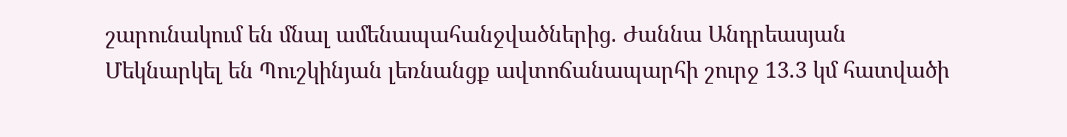շարունակում են մնալ ամենապահանջվածներից. Ժաննա Անդրեասյան
Մեկնարկել են Պուշկինյան լեռնանցք ավտոճանապարհի շուրջ 13.3 կմ հատվածի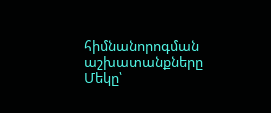հիմնանորոգման աշխատանքները
Մեկը՝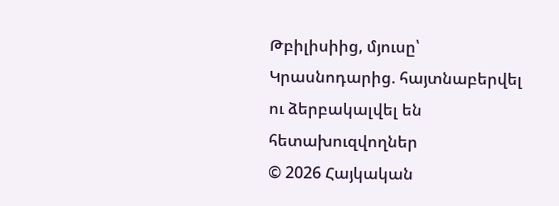Թբիլիսիից, մյուսը՝ Կրասնոդարից. հայտնաբերվել ու ձերբակալվել են հետախուզվողներ
© 2026 Հայկական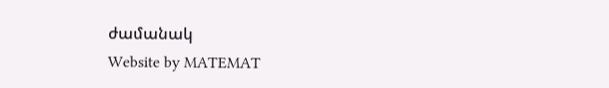ժամանակ
Website by MATEMAT